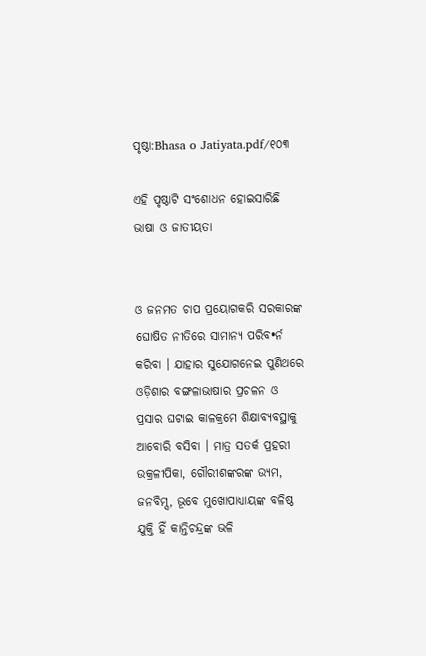ପୃଷ୍ଠା:Bhasa o Jatiyata.pdf/୧୦୩

ଏହି ପୃଷ୍ଠାଟି ସଂଶୋଧନ ହୋଇସାରିଛି
ଭାଷା ଓ ଜାତୀୟତା


ଓ ଜନମତ ଚାପ ପ୍ରୟୋଗକରି ସରକାରଙ୍କ ଘୋଷିତ ନୀତିରେ ସାମାନ୍ୟ ପରିବ•ର୍ନ କରିବା । ଯାହାର ସୁଯୋଗନେଇ ପୁଣିଥରେ ଓଡ଼ିଶାର ବଙ୍ଗଳାଭାଷାର ପ୍ରଚଳନ ଓ ପ୍ରସାର ଘଟାଇ କାଳକ୍ରମେ ଶିକ୍ଷାବ୍ୟବସ୍ଥାକୁ ଆବୋରି ବସିବା । ମାତ୍ର ସତର୍କ ପ୍ରହରୀ ଉକ୍ରଳୀପିକା, ଗୌରୀଶଙ୍କରଙ୍କ ଉ୍ୟମ, ଜନବିମ୍ସ, ଭୂବେ ମୁଖୋପାଧ୍ୟାୟଙ୍କ ବଳିଷ୍ଠ ଯୁକ୍ତି ହିଁ କାନ୍ତିଚନ୍ଦ୍ରଙ୍କ ଭଳି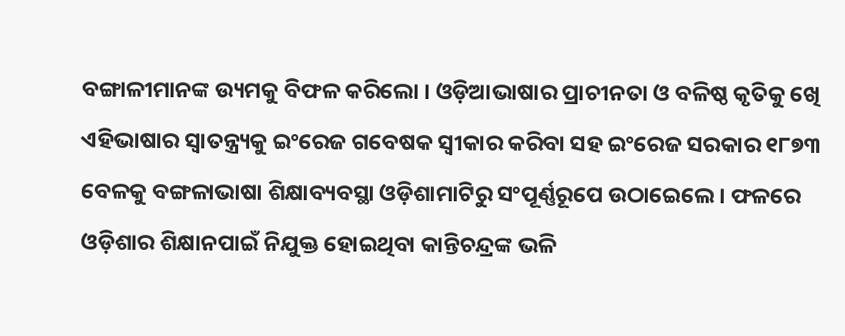ବଙ୍ଗାଳୀମାନଙ୍କ ଉ୍ୟମକୁ ବିଫଳ କରିଲୋ । ଓଡ଼ିଆଭାଷାର ପ୍ରାଚୀନତା ଓ ବଳିଷ୍ଠ କୃତିକୁ ଖେି ଏହିଭାଷାର ସ୍ୱାତନ୍ତ୍ର୍ୟକୁ ଇଂରେଜ ଗବେଷକ ସ୍ୱୀକାର କରିବା ସହ ଇଂରେଜ ସରକାର ୧୮୭୩ ବେଳକୁ ବଙ୍ଗଳାଭାଷା ଶିକ୍ଷାବ୍ୟବସ୍ଥା ଓଡ଼ିଶାମାଟିରୁ ସଂପୂର୍ଣ୍ଣରୂପେ ଉଠାଇେଲେ । ଫଳରେ ଓଡ଼ିଶାର ଶିକ୍ଷାନପାଇଁ ନିଯୁକ୍ତ ହୋଇଥିବା କାନ୍ତିଚନ୍ଦ୍ରଙ୍କ ଭଳି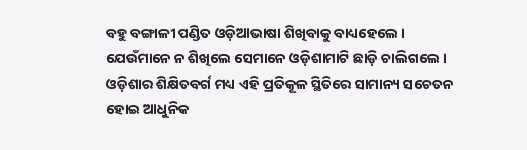ବହୁ ବଙ୍ଗାଳୀ ପଣ୍ଡିତ ଓଡ଼ିଆଭାଷା ଶିଖିବାକୁ ବାଧ୍ୟହେଲେ । ଯେଉଁମାନେ ନ ଶିଖିଲେ ସେମାନେ ଓଡ଼ିଶାମାଟି ଛାଡ଼ି ଚାଲିଗଲେ । ଓଡ଼ିଶାର ଶିକ୍ଷିତବର୍ଗ ମଧ୍ୟ ଏହି ପ୍ରତିକୂଳ ସ୍ଥିତିରେ ସାମାନ୍ୟ ସଚେତନ ହୋଇ ଆଧୁନିକ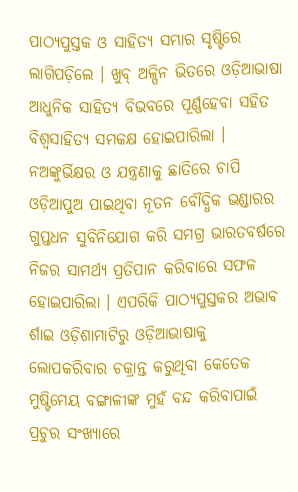ପାଠ୍ୟପୁସ୍ତକ ଓ ସାହିତ୍ୟ ସମ୍ଭାର ସୃଷ୍ଟିରେ ଲାଗିପଡ଼ିଲେ । ଖୁବ୍ ଅଳ୍ପିନ ଭିତରେ ଓଡ଼ିଆଭାଷା ଆଧୁନିକ ସାହିତ୍ୟ ବିଭବରେ ପୂର୍ଣ୍ଣହେବା ସହିତ ବିଶ୍ୱସାହିତ୍ୟ ସମକକ୍ଷ ହୋଇପାରିଲା । ନଅଙ୍କୁର୍ଭିକ୍ଷର ଓ ଯନ୍ତ୍ରଣାକୁ ଛାତିରେ ଚାପି ଓଡ଼ିଆପୁଅ ପାଇଥିବା ନୂତନ ବୌଦ୍ଧିକ ଭଣ୍ଡାରର ଗୁପ୍ତଧନ ସୁବିନିଯୋଗ କରି ସମଗ୍ର ଭାରତବର୍ଷରେ ନିଜର ସାମର୍ଥ୍ୟ ପ୍ରତିପାନ କରିବାରେ ସଫଳ ହୋଇପାରିଲା । ଏପରିକି ପାଠ୍ୟପୁସ୍ତକର ଅଭାବ ର୍ଶାଇ ଓଡ଼ିଶାମାଟିରୁ ଓଡ଼ିଆଭାଷାକୁ ଲୋପକରିବାର ଚକ୍ରାନ୍ତ କରୁଥିବା କେତେକ ମୁଷ୍ଟିମେୟ ବଙ୍ଗାଳୀଙ୍କ ମୁହଁ ବନ୍ଦ କରିବାପାଇଁ ପ୍ରଚୁର ସଂଖ୍ୟାରେ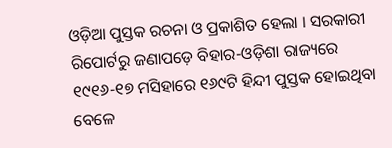ଓଡ଼ିଆ ପୁସ୍ତକ ରଚନା ଓ ପ୍ରକାଶିତ ହେଲା । ସରକାରୀ ରିପୋର୍ଟରୁ ଜଣାପଡ଼େ ବିହାର-ଓଡ଼ିଶା ରାଜ୍ୟରେ ୧୯୧୬-୧୭ ମସିହାରେ ୧୬୯ଟି ହିନ୍ଦୀ ପୁସ୍ତକ ହୋଇଥିବା ବେଳେ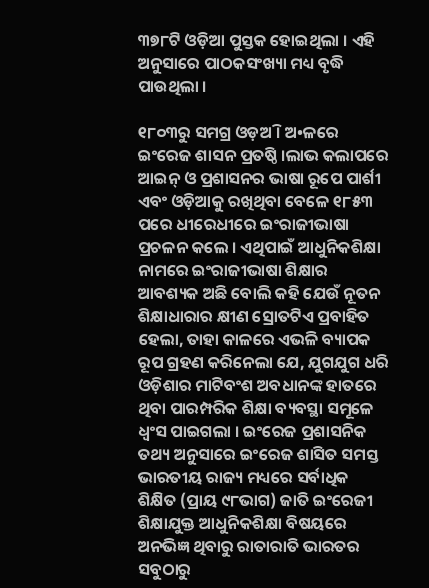୩୭୮ଟି ଓଡ଼ିଆ ପୁସ୍ତକ ହୋଇଥିଲା । ଏହି ଅନୁସାରେ ପାଠକସଂଖ୍ୟା ମଧ୍ୟ ବୃଦ୍ଧି ପାଉଥିଲା ।

୧୮୦୩ରୁ ସମଗ୍ର ଓଡ଼ଅି । ଅ•ଳରେ ଇଂରେଜ ଶାସନ ପ୍ରତଷ୍ଠି ।ଲାଭ କଲାପରେ ଆଇନ୍ ଓ ପ୍ରଶାସନର ଭାଷା ରୂପେ ପାର୍ଶୀ ଏବଂ ଓଡ଼ିଆକୁ ରଖିଥିବା ବେଳେ ୧୮୫୩ ପରେ ଧୀରେଧୀରେ ଇଂରାଜୀଭାଷା ପ୍ରଚଳନ କଲେ । ଏଥିପାଇଁ ଆଧୁନିକଶିକ୍ଷା ନାମରେ ଇଂରାଜୀଭାଷା ଶିକ୍ଷାର ଆବଶ୍ୟକ ଅଛି ବୋଲି କହି ଯେଉଁ ନୂତନ ଶିକ୍ଷାଧାରାର କ୍ଷୀଣ ସ୍ରୋତଟିଏ ପ୍ରବାହିତ ହେଲା, ତାହା କାଳରେ ଏଭଳି ବ୍ୟାପକ ରୂପ ଗ୍ରହଣ କରିନେଲା ଯେ, ଯୁଗଯୁଗ ଧରି ଓଡ଼ିଶାର ମାଟିବଂଶ ଅବଧାନଙ୍କ ହାତରେ ଥିବା ପାରମ୍ପରିକ ଶିକ୍ଷା ବ୍ୟବସ୍ଥା ସମୂଳେ ଧ୍ୱଂସ ପାଇଗଲା । ଇଂରେଜ ପ୍ରଶାସନିକ ତଥ୍ୟ ଅନୁସାରେ ଇଂରେଜ ଶାସିତ ସମସ୍ତ ଭାରତୀୟ ରାଜ୍ୟ ମଧ୍ୟରେ ସର୍ବାଧିକ ଶିକ୍ଷିତ (ପ୍ରାୟ ୯୮ଭାଗ) ଜାତି ଇଂରେଜୀ ଶିକ୍ଷାଯୁକ୍ତ ଆଧୁନିକଶିକ୍ଷା ବିଷୟରେ ଅନଭିଜ୍ଞ ଥିବାରୁ ରାତାରାତି ଭାରତର ସବୁଠାରୁ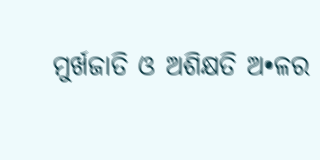ମୁର୍ଖଜାତି ଓ ଅଶିକ୍ଷତି ଅ•ଳର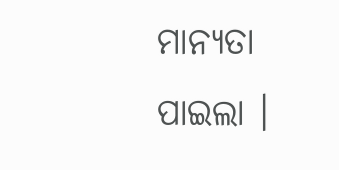ମାନ୍ୟତା ପାଇଲା ।